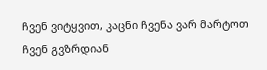ჩვენ ვიტყვით, კაცნი ჩვენა ვარ მარტოთ ჩვენ გვზრდიან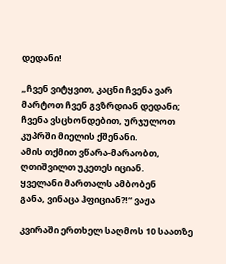დედანი!

„ჩვენ ვიტყვით, კაცნი ჩვენა ვარ
მარტოთ ჩვენ გვზრდიან დედანი;
ჩვენა ვსცხონდებით, ურჯულოთ
კუპრში მიელის ქშენანი.
ამის თქმით ვწარა-მარაობთ,
ღთიშვილთ უკეთეს იციან.
ყველანი მართალს ამბობენ
განა, ვინაცა ჰფიციან?!“ ვაჟა

კვირაში ერთხელ საღმოს 10 საათზე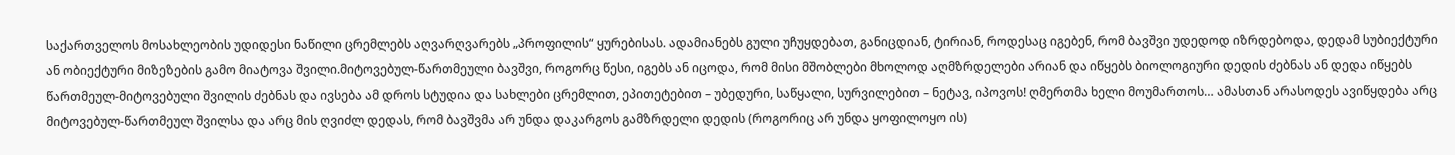საქართველოს მოსახლეობის უდიდესი ნაწილი ცრემლებს აღვარღვარებს „პროფილის“ ყურებისას. ადამიანებს გული უჩუყდებათ, განიცდიან, ტირიან, როდესაც იგებენ, რომ ბავშვი უდედოდ იზრდებოდა, დედამ სუბიექტური ან ობიექტური მიზეზების გამო მიატოვა შვილი.მიტოვებულ-წართმეული ბავშვი, როგორც წესი, იგებს ან იცოდა, რომ მისი მშობლები მხოლოდ აღმზრდელები არიან და იწყებს ბიოლოგიური დედის ძებნას ან დედა იწყებს წართმეულ-მიტოვებული შვილის ძებნას და ივსება ამ დროს სტუდია და სახლები ცრემლით, ეპითეტებით – უბედური, საწყალი, სურვილებით – ნეტავ, იპოვოს! ღმერთმა ხელი მოუმართოს… ამასთან არასოდეს ავიწყდება არც მიტოვებულ-წართმეულ შვილსა და არც მის ღვიძლ დედას, რომ ბავშვმა არ უნდა დაკარგოს გამზრდელი დედის (როგორიც არ უნდა ყოფილოყო ის)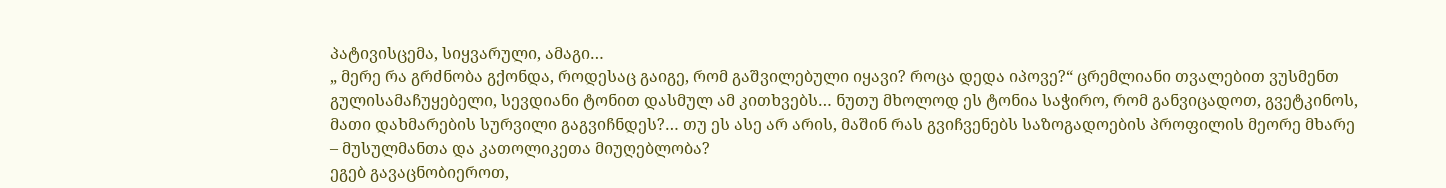პატივისცემა, სიყვარული, ამაგი…
„ მერე რა გრძნობა გქონდა, როდესაც გაიგე, რომ გაშვილებული იყავი? როცა დედა იპოვე?“ ცრემლიანი თვალებით ვუსმენთ გულისამაჩუყებელი, სევდიანი ტონით დასმულ ამ კითხვებს… ნუთუ მხოლოდ ეს ტონია საჭირო, რომ განვიცადოთ, გვეტკინოს, მათი დახმარების სურვილი გაგვიჩნდეს?… თუ ეს ასე არ არის, მაშინ რას გვიჩვენებს საზოგადოების პროფილის მეორე მხარე – მუსულმანთა და კათოლიკეთა მიუღებლობა?
ეგებ გავაცნობიეროთ,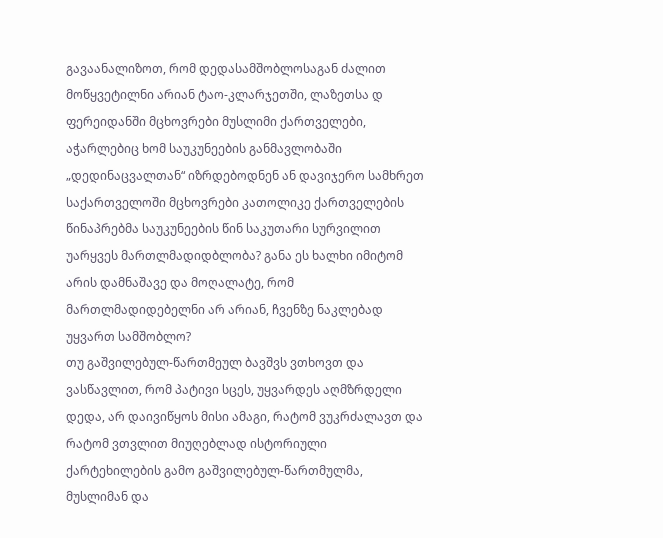გავაანალიზოთ, რომ დედასამშობლოსაგან ძალით მოწყვეტილნი არიან ტაო-კლარჯეთში, ლაზეთსა დ ფერეიდანში მცხოვრები მუსლიმი ქართველები, აჭარლებიც ხომ საუკუნეების განმავლობაში „დედინაცვალთან“ იზრდებოდნენ ან დავიჯერო სამხრეთ საქართველოში მცხოვრები კათოლიკე ქართველების წინაპრებმა საუკუნეების წინ საკუთარი სურვილით უარყვეს მართლმადიდბლობა? განა ეს ხალხი იმიტომ არის დამნაშავე და მოღალატე, რომ მართლმადიდებელნი არ არიან, ჩვენზე ნაკლებად უყვართ სამშობლო?
თუ გაშვილებულ-წართმეულ ბავშვს ვთხოვთ და ვასწავლით, რომ პატივი სცეს, უყვარდეს აღმზრდელი დედა, არ დაივიწყოს მისი ამაგი, რატომ ვუკრძალავთ და რატომ ვთვლით მიუღებლად ისტორიული ქარტეხილების გამო გაშვილებულ-წართმულმა, მუსლიმან და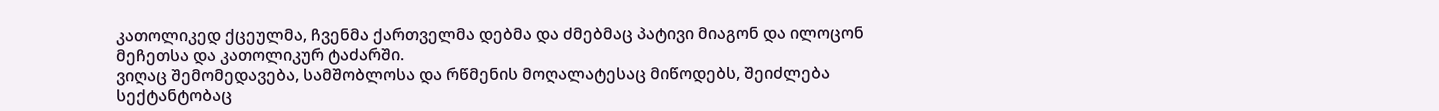კათოლიკედ ქცეულმა, ჩვენმა ქართველმა დებმა და ძმებმაც პატივი მიაგონ და ილოცონ მეჩეთსა და კათოლიკურ ტაძარში.
ვიღაც შემომედავება, სამშობლოსა და რწმენის მოღალატესაც მიწოდებს, შეიძლება სექტანტობაც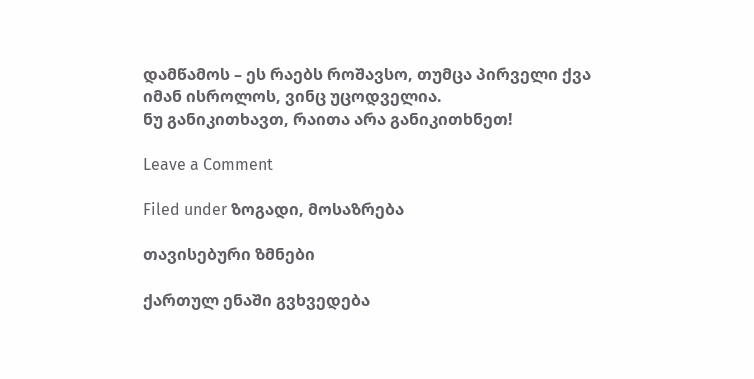დამწამოს – ეს რაებს როშავსო, თუმცა პირველი ქვა იმან ისროლოს, ვინც უცოდველია.
ნუ განიკითხავთ, რაითა არა განიკითხნეთ!

Leave a Comment

Filed under ზოგადი, მოსაზრება

თავისებური ზმნები

ქართულ ენაში გვხვედება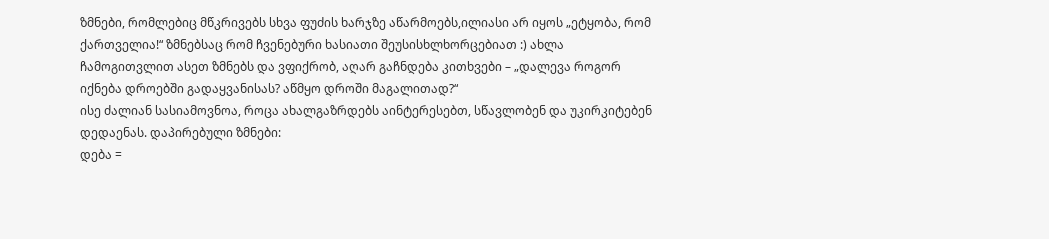ზმნები, რომლებიც მწკრივებს სხვა ფუძის ხარჯზე აწარმოებს,ილიასი არ იყოს „ეტყობა, რომ ქართველია!“ ზმნებსაც რომ ჩვენებური ხასიათი შეუსისხლხორცებიათ :) ახლა ჩამოგითვლით ასეთ ზმნებს და ვფიქრობ, აღარ გაჩნდება კითხვები – „დალევა როგორ იქნება დროებში გადაყვანისას? აწმყო დროში მაგალითად?“
ისე ძალიან სასიამოვნოა, როცა ახალგაზრდებს აინტერესებთ, სწავლობენ და უკირკიტებენ დედაენას. დაპირებული ზმნები:
დება =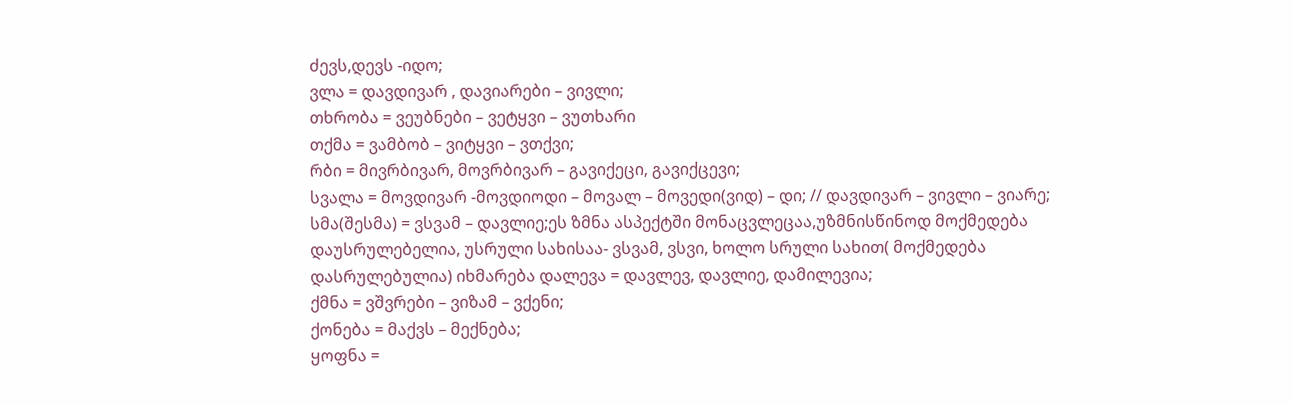ძევს,დევს -იდო;
ვლა = დავდივარ , დავიარები – ვივლი;
თხრობა = ვეუბნები – ვეტყვი – ვუთხარი
თქმა = ვამბობ – ვიტყვი – ვთქვი;
რბი = მივრბივარ, მოვრბივარ – გავიქეცი, გავიქცევი;
სვალა = მოვდივარ -მოვდიოდი – მოვალ – მოვედი(ვიდ) – დი; // დავდივარ – ვივლი – ვიარე;
სმა(შესმა) = ვსვამ – დავლიე;ეს ზმნა ასპექტში მონაცვლეცაა,უზმნისწინოდ მოქმედება დაუსრულებელია, უსრული სახისაა- ვსვამ, ვსვი, ხოლო სრული სახით( მოქმედება დასრულებულია) იხმარება დალევა = დავლევ, დავლიე, დამილევია;
ქმნა = ვშვრები – ვიზამ – ვქენი;
ქონება = მაქვს – მექნება;
ყოფნა =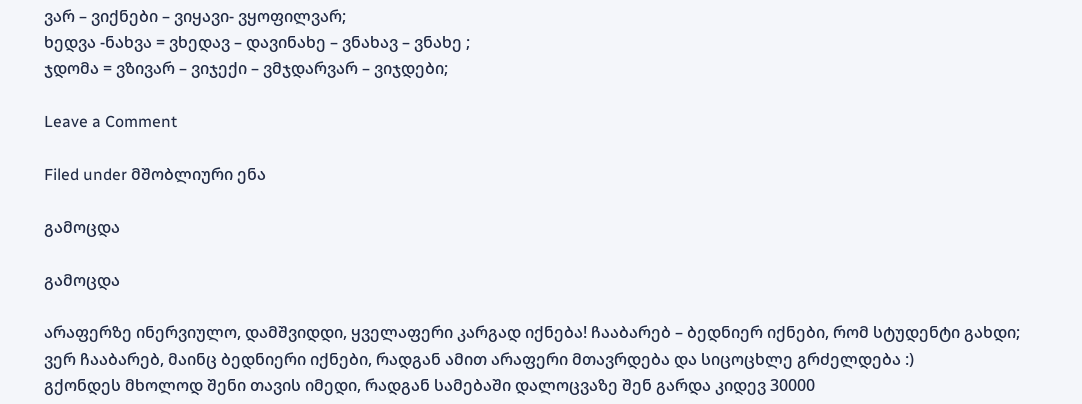ვარ – ვიქნები – ვიყავი- ვყოფილვარ;
ხედვა -ნახვა = ვხედავ – დავინახე – ვნახავ – ვნახე ;
ჯდომა = ვზივარ – ვიჯექი – ვმჯდარვარ – ვიჯდები;

Leave a Comment

Filed under მშობლიური ენა

გამოცდა

გამოცდა

არაფერზე ინერვიულო, დამშვიდდი, ყველაფერი კარგად იქნება! ჩააბარებ – ბედნიერ იქნები, რომ სტუდენტი გახდი; ვერ ჩააბარებ, მაინც ბედნიერი იქნები, რადგან ამით არაფერი მთავრდება და სიცოცხლე გრძელდება :)
გქონდეს მხოლოდ შენი თავის იმედი, რადგან სამებაში დალოცვაზე შენ გარდა კიდევ 30000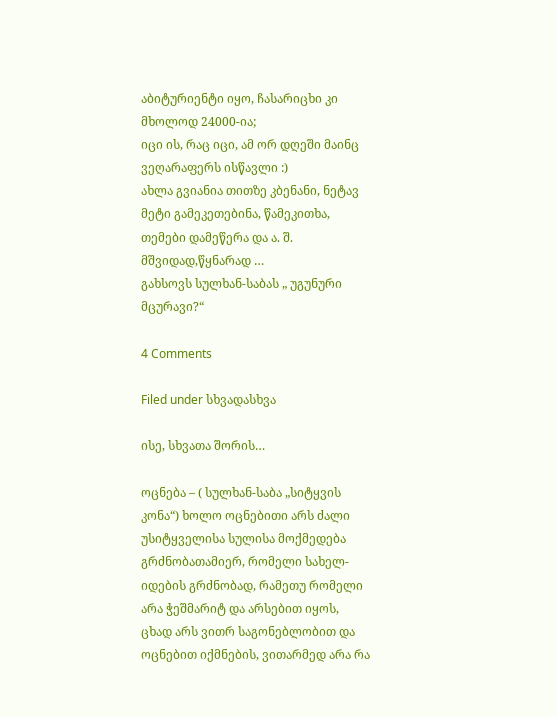აბიტურიენტი იყო, ჩასარიცხი კი მხოლოდ 24000-ია;
იცი ის, რაც იცი, ამ ორ დღეში მაინც ვეღარაფერს ისწავლი :)
ახლა გვიანია თითზე კბენანი, ნეტავ მეტი გამეკეთებინა, წამეკითხა, თემები დამეწერა და ა. შ.
მშვიდად,წყნარად …
გახსოვს სულხან-საბას „ უგუნური მცურავი?“

4 Comments

Filed under სხვადასხვა

ისე, სხვათა შორის…

ოცნება – ( სულხან-საბა „სიტყვის კონა“) ხოლო ოცნებითი არს ძალი უსიტყველისა სულისა მოქმედება გრძნობათამიერ, რომელი სახელ-იდების გრძნობად, რამეთუ რომელი არა ჭეშმარიტ და არსებით იყოს, ცხად არს ვითრ საგონებლობით და ოცნებით იქმნების, ვითარმედ არა რა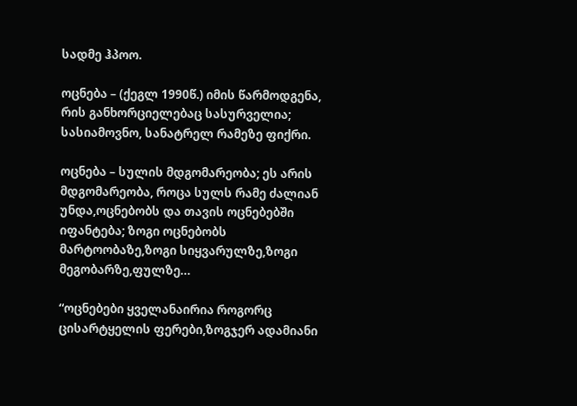სადმე ჰპოო.

ოცნება – (ქეგლ 1990წ.) იმის წარმოდგენა, რის განხორციელებაც სასურველია; სასიამოვნო, სანატრელ რამეზე ფიქრი.

ოცნება – სულის მდგომარეობა; ეს არის მდგომარეობა, როცა სულს რამე ძალიან უნდა,ოცნებობს და თავის ოცნებებში იფანტება; ზოგი ოცნებობს მარტოობაზე,ზოგი სიყვარულზე,ზოგი მეგობარზე,ფულზე…

“ოცნებები ყველანაირია როგორც ცისარტყელის ფერები,ზოგჯერ ადამიანი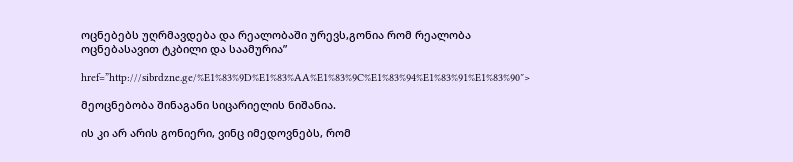ოცნებებს უღრმავდება და რეალობაში ურევს,გონია რომ რეალობა ოცნებასავით ტკბილი და საამურია”

href=”http:///sibrdzne.ge/%E1%83%9D%E1%83%AA%E1%83%9C%E1%83%94%E1%83%91%E1%83%90″>

მეოცნებობა შინაგანი სიცარიელის ნიშანია.

ის კი არ არის გონიერი, ვინც იმედოვნებს, რომ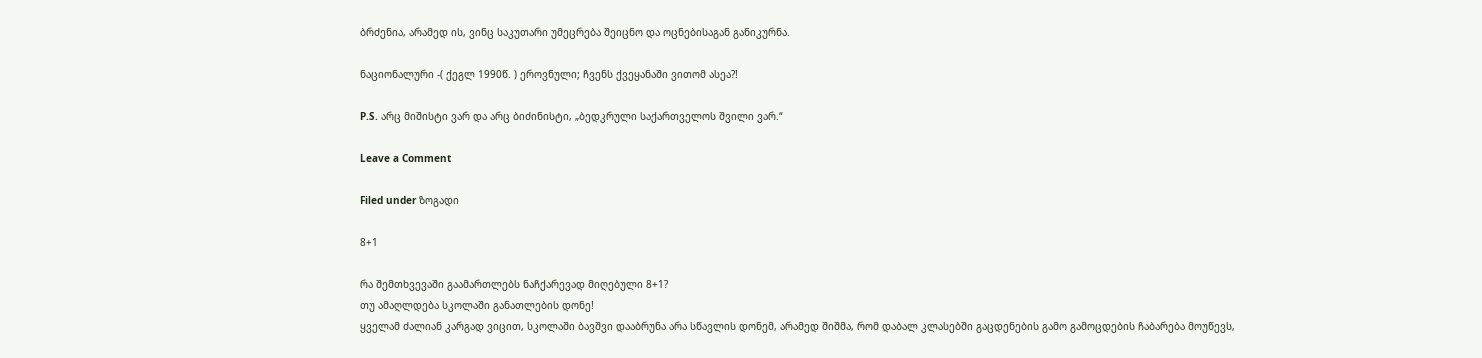ბრძენია, არამედ ის, ვინც საკუთარი უმეცრება შეიცნო და ოცნებისაგან განიკურნა.

ნაციონალური -( ქეგლ 1990წ. ) ეროვნული; ჩვენს ქვეყანაში ვითომ ასეა?!

P.S. არც მიშისტი ვარ და არც ბიძინისტი, „ბედკრული საქართველოს შვილი ვარ.“

Leave a Comment

Filed under ზოგადი

8+1

რა შემთხვევაში გაამართლებს ნაჩქარევად მიღებული 8+1?
თუ ამაღლდება სკოლაში განათლების დონე!
ყველამ ძალიან კარგად ვიცით, სკოლაში ბავშვი დააბრუნა არა სწავლის დონემ, არამედ შიშმა, რომ დაბალ კლასებში გაცდენების გამო გამოცდების ჩაბარება მოუწევს,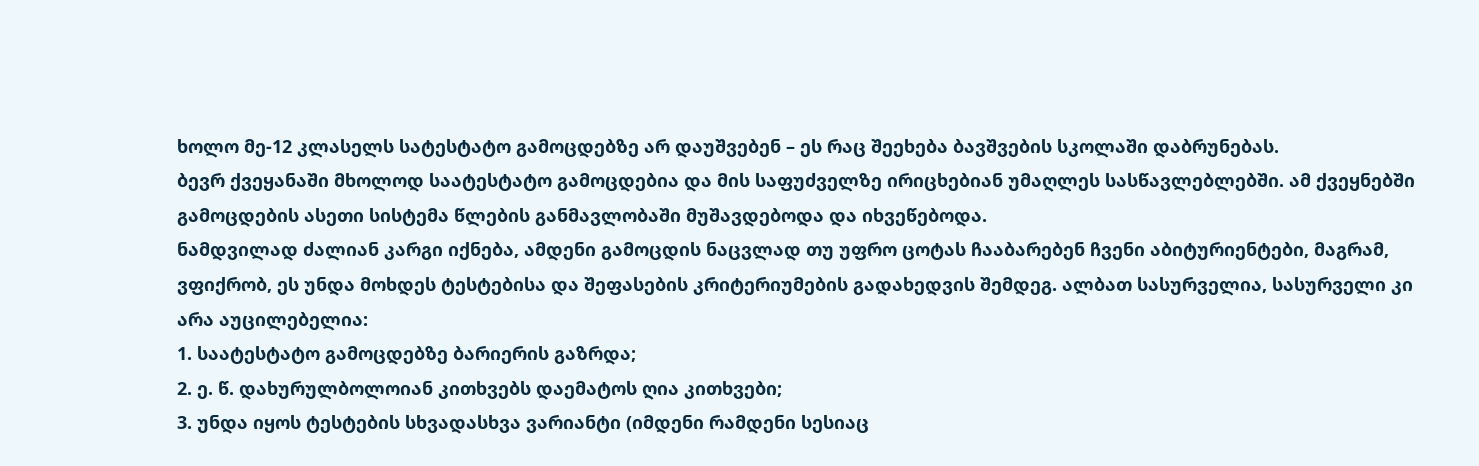ხოლო მე-12 კლასელს სატესტატო გამოცდებზე არ დაუშვებენ – ეს რაც შეეხება ბავშვების სკოლაში დაბრუნებას.
ბევრ ქვეყანაში მხოლოდ საატესტატო გამოცდებია და მის საფუძველზე ირიცხებიან უმაღლეს სასწავლებლებში. ამ ქვეყნებში გამოცდების ასეთი სისტემა წლების განმავლობაში მუშავდებოდა და იხვეწებოდა.
ნამდვილად ძალიან კარგი იქნება, ამდენი გამოცდის ნაცვლად თუ უფრო ცოტას ჩააბარებენ ჩვენი აბიტურიენტები, მაგრამ, ვფიქრობ, ეს უნდა მოხდეს ტესტებისა და შეფასების კრიტერიუმების გადახედვის შემდეგ. ალბათ სასურველია, სასურველი კი არა აუცილებელია:
1. საატესტატო გამოცდებზე ბარიერის გაზრდა;
2. ე. წ. დახურულბოლოიან კითხვებს დაემატოს ღია კითხვები;
3. უნდა იყოს ტესტების სხვადასხვა ვარიანტი (იმდენი რამდენი სესიაც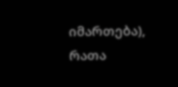იმართება), რათა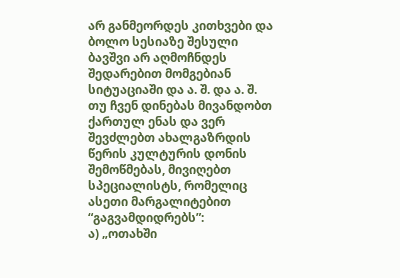არ განმეორდეს კითხვები და ბოლო სესიაზე შესული ბავშვი არ აღმოჩნდეს შედარებით მომგებიან სიტუაციაში და ა. შ. და ა. შ.
თუ ჩვენ დინებას მივანდობთ ქართულ ენას და ვერ შევძლებთ ახალგაზრდის წერის კულტურის დონის შემოწმებას, მივიღებთ სპეციალისტს, რომელიც ასეთი მარგალიტებით “გაგვამდიდრებს”:
ა) „ოთახში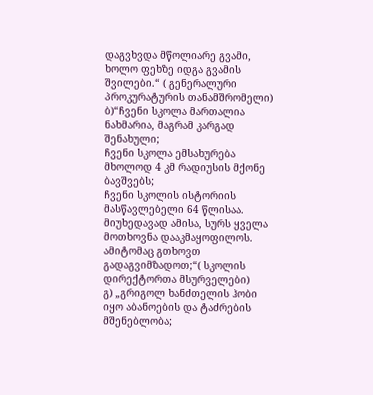დაგვხვდა მწოლიარე გვამი, ხოლო ფეხზე იდგა გვამის შვილები.“ ( გენერალური პროკურატურის თანამშრომელი)
ბ)“ჩვენი სკოლა მართალია ნახმარია, მაგრამ კარგად შენახული;
ჩვენი სკოლა ემსახურება მხოლოდ 4 კმ რადიუსის მქონე ბავშვებს;
ჩვენი სკოლის ისტორიის მასწავლებელი 64 წლისაა. მიუხედავად ამისა, სურს ყველა მოთხოვნა დააკმაყოფილოს. ამიტომაც გთხოვთ გადაგვიმზადოთ;“( სკოლის დირექტორთა მსურველები)
გ) „გრიგოლ ხანძთელის ჰობი იყო აბანოების და ტაძრების მშენებლობა;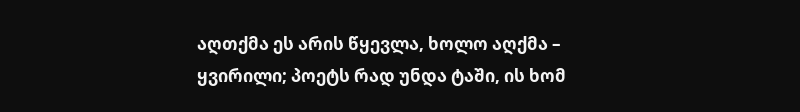აღთქმა ეს არის წყევლა, ხოლო აღქმა – ყვირილი; პოეტს რად უნდა ტაში, ის ხომ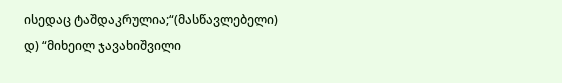ისედაც ტაშდაკრულია;“(მასწავლებელი)
დ) “მიხეილ ჯავახიშვილი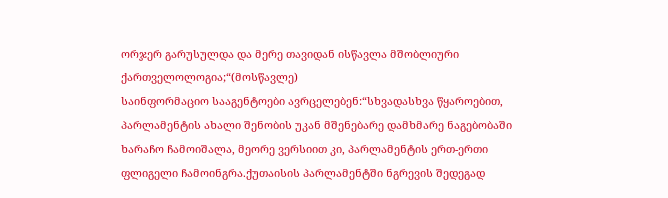ორჯერ გარუსულდა და მერე თავიდან ისწავლა მშობლიური ქართველოლოგია;“(მოსწავლე)
საინფორმაციო სააგენტოები ავრცელებენ:“სხვადასხვა წყაროებით, პარლამენტის ახალი შენობის უკან მშენებარე დამხმარე ნაგებობაში ხარაჩო ჩამოიშალა, მეორე ვერსიით კი, პარლამენტის ერთ-ერთი ფლიგელი ჩამოინგრა.ქუთაისის პარლამენტში ნგრევის შედეგად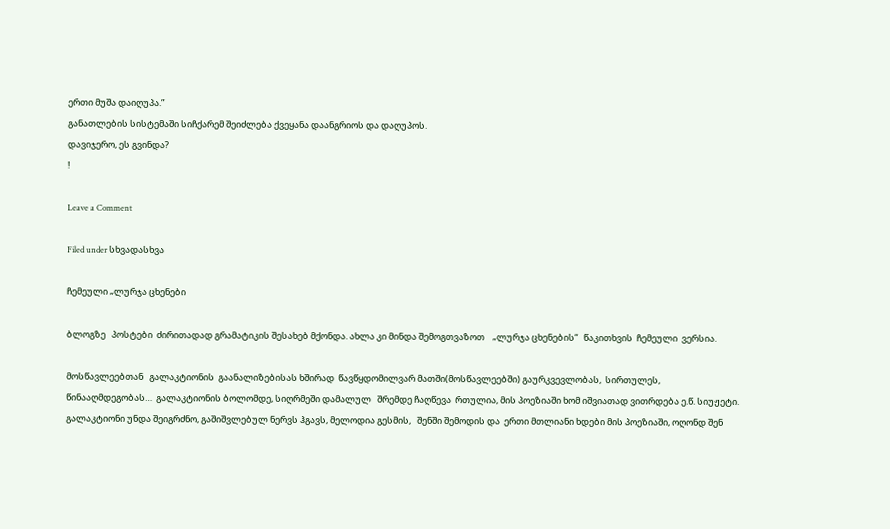ერთი მუშა დაიღუპა.”
განათლების სისტემაში სიჩქარემ შეიძლება ქვეყანა დაანგრიოს და დაღუპოს.
დავიჯერო, ეს გვინდა?
!

Leave a Comment

Filed under სხვადასხვა

ჩემეული „ლურჯა ცხენები

ბლოგზე   პოსტები  ძირითადად გრამატიკის შესახებ მქონდა. ახლა კი მინდა შემოგთვაზოთ    „ლურჯა ცხენების“   წაკითხვის  ჩემეული  ვერსია.

მოსწავლეებთან   გალაკტიონის  გაანალიზებისას ხშირად  წავწყდომილვარ მათში(მოსწავლეებში) გაურკვევლობას,  სირთულეს, წინააღმდეგობას…  გალაკტიონის ბოლომდე, სიღრმეში დამალულ   შრემდე ჩაღწევა  რთულია, მის პოეზიაში ხომ იშვიათად ვითრდება ე.წ. სიუჟეტი. გალაკტიონი უნდა შეიგრძნო, გაშიშვლებულ ნერვს ჰგავს, მელოდია გესმის,   შენში შემოდის და  ერთი მთლიანი ხდები მის პოეზიაში, ოღონდ შენ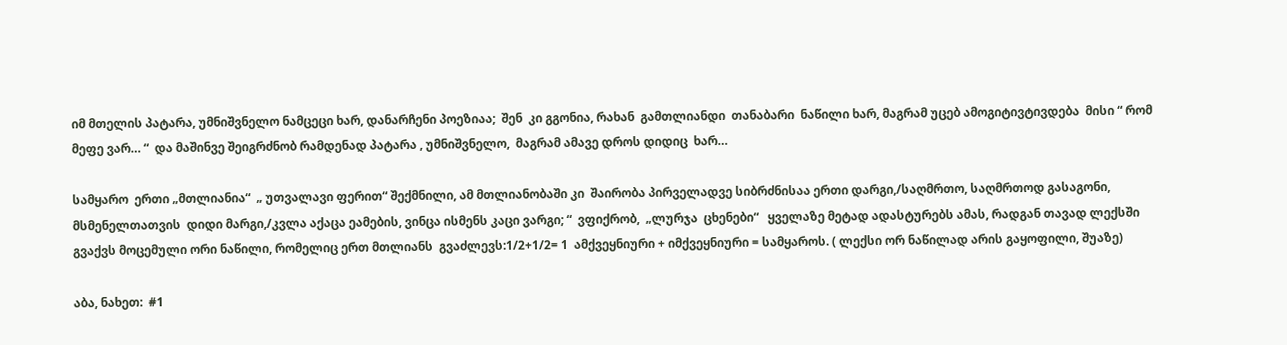იმ მთელის პატარა, უმნიშვნელო ნამცეცი ხარ, დანარჩენი პოეზიაა;  შენ  კი გგონია, რახან  გამთლიანდი  თანაბარი  ნაწილი ხარ, მაგრამ უცებ ამოგიტივტივდება  მისი “ რომ მეფე ვარ… “  და მაშინვე შეიგრძნობ რამდენად პატარა , უმნიშვნელო,  მაგრამ ამავე დროს დიდიც  ხარ…

სამყარო  ერთი „მთლიანია“  „ უთვალავი ფერით“ შექმნილი, ამ მთლიანობაში კი  შაირობა პირველადვე სიბრძნისაა ერთი დარგი,/საღმრთო, საღმრთოდ გასაგონი, მსმენელთათვის  დიდი მარგი,/კვლა აქაცა ეამების, ვინცა ისმენს კაცი ვარგი; “  ვფიქრობ,  „ლურჯა  ცხენები“   ყველაზე მეტად ადასტურებს ამას, რადგან თავად ლექსში გვაქვს მოცემული ორი ნაწილი, რომელიც ერთ მთლიანს  გვაძლევს:1/2+1/2= 1  ამქვეყნიური + იმქვეყნიური = სამყაროს. ( ლექსი ორ ნაწილად არის გაყოფილი, შუაზე)

აბა, ნახეთ:  #1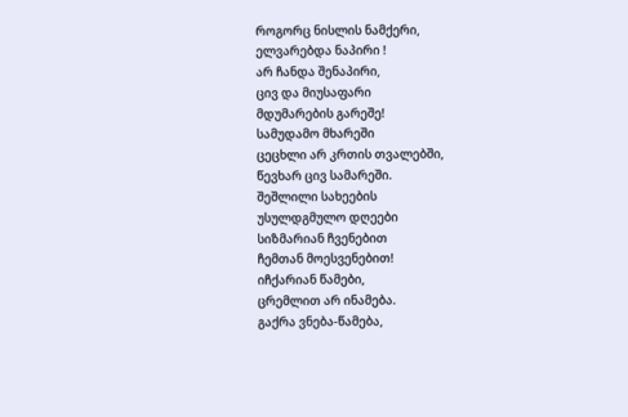როგორც ნისლის ნამქერი,
ელვარებდა ნაპირი !
არ ჩანდა შენაპირი,
ცივ და მიუსაფარი
მდუმარების გარეშე!
სამუდამო მხარეში
ცეცხლი არ კრთის თვალებში,
წევხარ ცივ სამარეში.
შეშლილი სახეების
უსულდგმულო დღეები
სიზმარიან ჩვენებით
ჩემთან მოესვენებით!
იჩქარიან წამები,
ცრემლით არ ინამება.
გაქრა ვნება-წამება,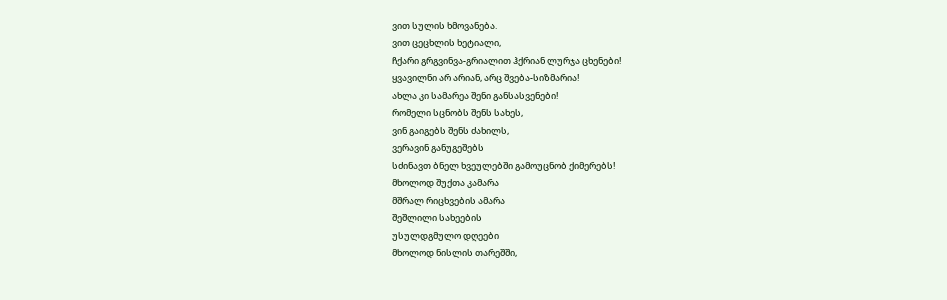ვით სულის ხმოვანება.
ვით ცეცხლის ხეტიალი,
ჩქარი გრგვინვა-გრიალით ჰქრიან ლურჯა ცხენები!
ყვავილნი არ არიან, არც შვება-სიზმარია!
ახლა კი სამარეა შენი განსასვენები!
რომელი სცნობს შენს სახეს,
ვინ გაიგებს შენს ძახილს,
ვერავინ განუგეშებს
სძინავთ ბნელ ხვეულებში გამოუცნობ ქიმერებს!
მხოლოდ შუქთა კამარა
მშრალ რიცხვების ამარა
შეშლილი სახეების
უსულდგმულო დღეები
მხოლოდ ნისლის თარეშში,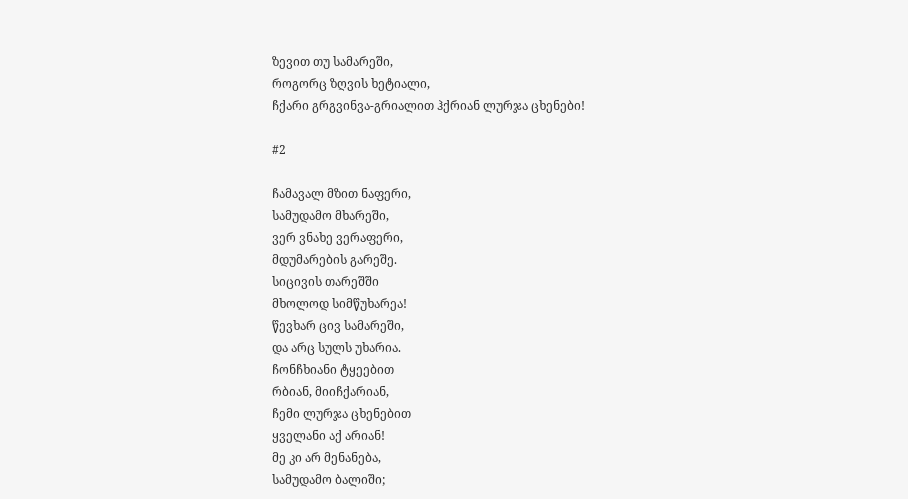ზევით თუ სამარეში,
როგორც ზღვის ხეტიალი,
ჩქარი გრგვინვა-გრიალით ჰქრიან ლურჯა ცხენები!

#2

ჩამავალ მზით ნაფერი,
სამუდამო მხარეში,
ვერ ვნახე ვერაფერი,
მდუმარების გარეშე.
სიცივის თარეშში
მხოლოდ სიმწუხარეა!
წევხარ ცივ სამარეში,
და არც სულს უხარია.
ჩონჩხიანი ტყეებით
რბიან, მიიჩქარიან,
ჩემი ლურჯა ცხენებით
ყველანი აქ არიან!
მე კი არ მენანება,
სამუდამო ბალიში;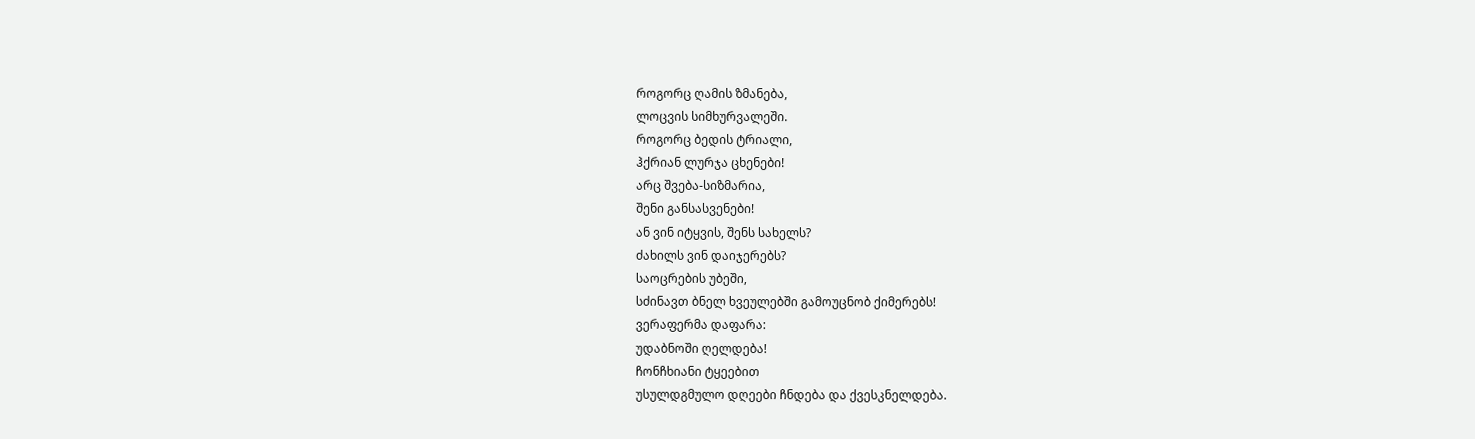როგორც ღამის ზმანება,
ლოცვის სიმხურვალეში.
როგორც ბედის ტრიალი,
ჰქრიან ლურჯა ცხენები!
არც შვება-სიზმარია,
შენი განსასვენები!
ან ვინ იტყვის, შენს სახელს?
ძახილს ვინ დაიჯერებს?
საოცრების უბეში,
სძინავთ ბნელ ხვეულებში გამოუცნობ ქიმერებს!
ვერაფერმა დაფარა:
უდაბნოში ღელდება!
ჩონჩხიანი ტყეებით
უსულდგმულო დღეები ჩნდება და ქვესკნელდება.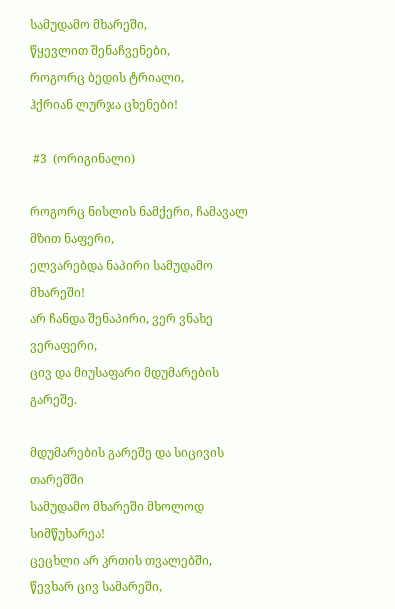სამუდამო მხარეში,
წყევლით შენაჩვენები,
როგორც ბედის ტრიალი,
ჰქრიან ლურჯა ცხენები!

 #3  (ორიგინალი)

როგორც ნისლის ნამქერი, ჩამავალ მზით ნაფერი,
ელვარებდა ნაპირი სამუდამო მხარეში!
არ ჩანდა შენაპირი, ვერ ვნახე ვერაფერი,
ცივ და მიუსაფარი მდუმარების გარეშე.

მდუმარების გარეშე და სიცივის თარეშში
სამუდამო მხარეში მხოლოდ სიმწუხარეა!
ცეცხლი არ კრთის თვალებში, წევხარ ცივ სამარეში,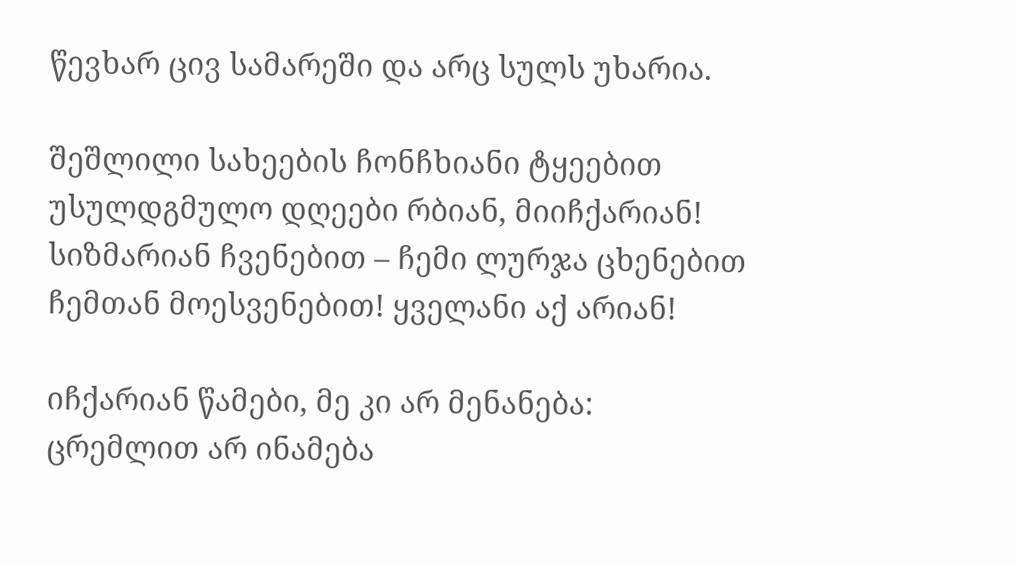წევხარ ცივ სამარეში და არც სულს უხარია.

შეშლილი სახეების ჩონჩხიანი ტყეებით
უსულდგმულო დღეები რბიან, მიიჩქარიან!
სიზმარიან ჩვენებით – ჩემი ლურჯა ცხენებით
ჩემთან მოესვენებით! ყველანი აქ არიან!

იჩქარიან წამები, მე კი არ მენანება:
ცრემლით არ ინამება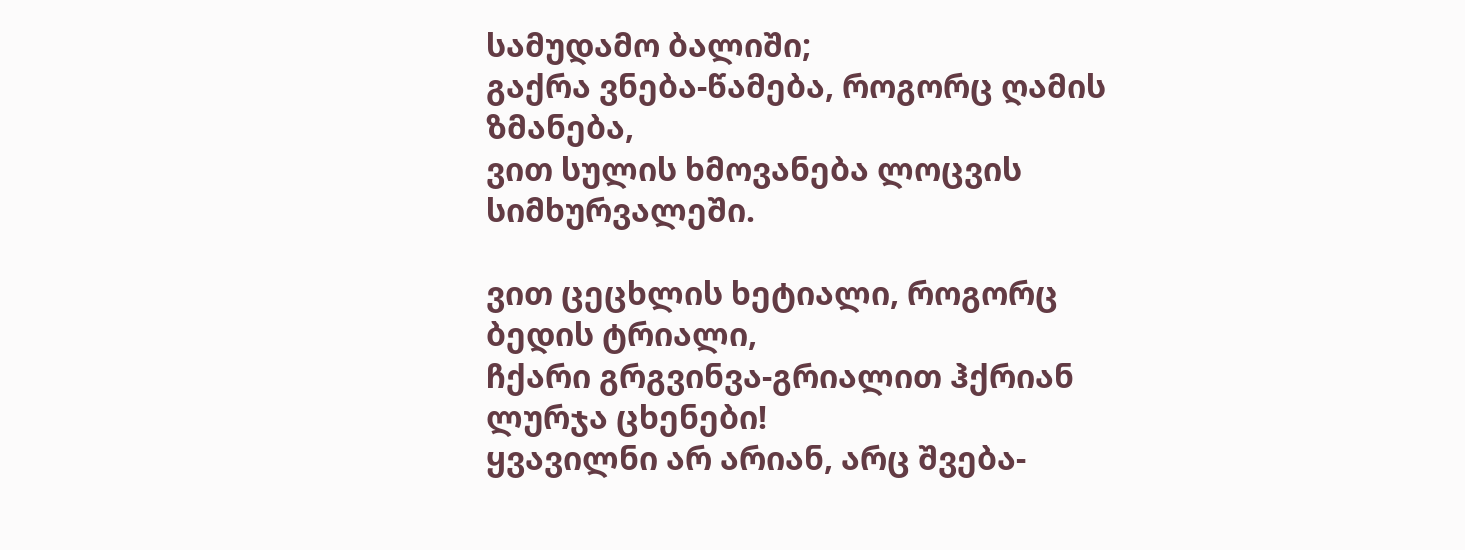სამუდამო ბალიში;
გაქრა ვნება-წამება, როგორც ღამის ზმანება,
ვით სულის ხმოვანება ლოცვის სიმხურვალეში.

ვით ცეცხლის ხეტიალი, როგორც ბედის ტრიალი,
ჩქარი გრგვინვა-გრიალით ჰქრიან ლურჯა ცხენები!
ყვავილნი არ არიან, არც შვება-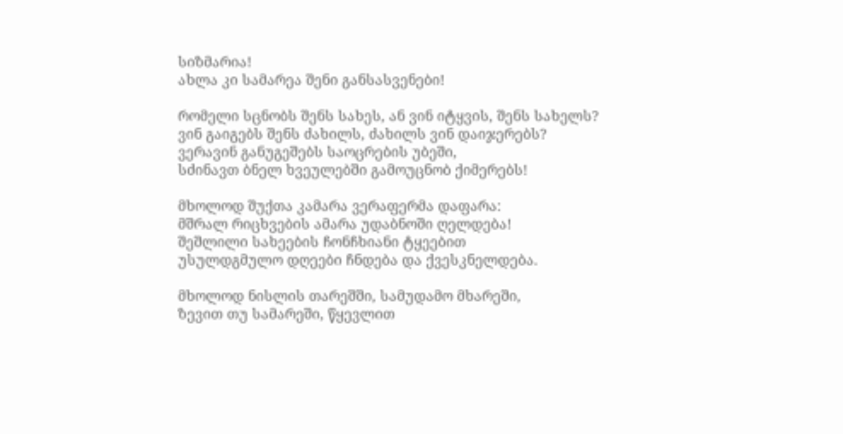სიზმარია!
ახლა კი სამარეა შენი განსასვენები!

რომელი სცნობს შენს სახეს, ან ვინ იტყვის, შენს სახელს?
ვინ გაიგებს შენს ძახილს, ძახილს ვინ დაიჯერებს?
ვერავინ განუგეშებს საოცრების უბეში,
სძინავთ ბნელ ხვეულებში გამოუცნობ ქიმერებს!

მხოლოდ შუქთა კამარა ვერაფერმა დაფარა:
მშრალ რიცხვების ამარა უდაბნოში ღელდება!
შეშლილი სახეების ჩონჩხიანი ტყეებით
უსულდგმულო დღეები ჩნდება და ქვესკნელდება.

მხოლოდ ნისლის თარეშში, სამუდამო მხარეში,
ზევით თუ სამარეში, წყევლით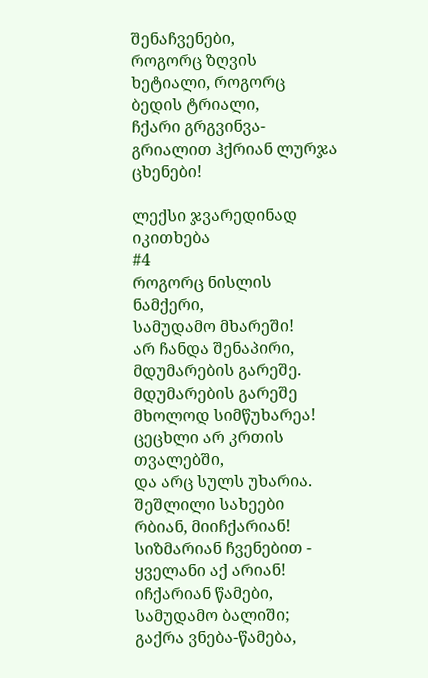შენაჩვენები,
როგორც ზღვის ხეტიალი, როგორც ბედის ტრიალი,
ჩქარი გრგვინვა-გრიალით ჰქრიან ლურჯა ცხენები!

ლექსი ჯვარედინად იკითხება
#4
როგორც ნისლის ნამქერი,
სამუდამო მხარეში!
არ ჩანდა შენაპირი,
მდუმარების გარეშე.
მდუმარების გარეშე
მხოლოდ სიმწუხარეა!
ცეცხლი არ კრთის თვალებში,
და არც სულს უხარია.
შეშლილი სახეები
რბიან, მიიჩქარიან!
სიზმარიან ჩვენებით -
ყველანი აქ არიან!
იჩქარიან წამები,
სამუდამო ბალიში;
გაქრა ვნება-წამება,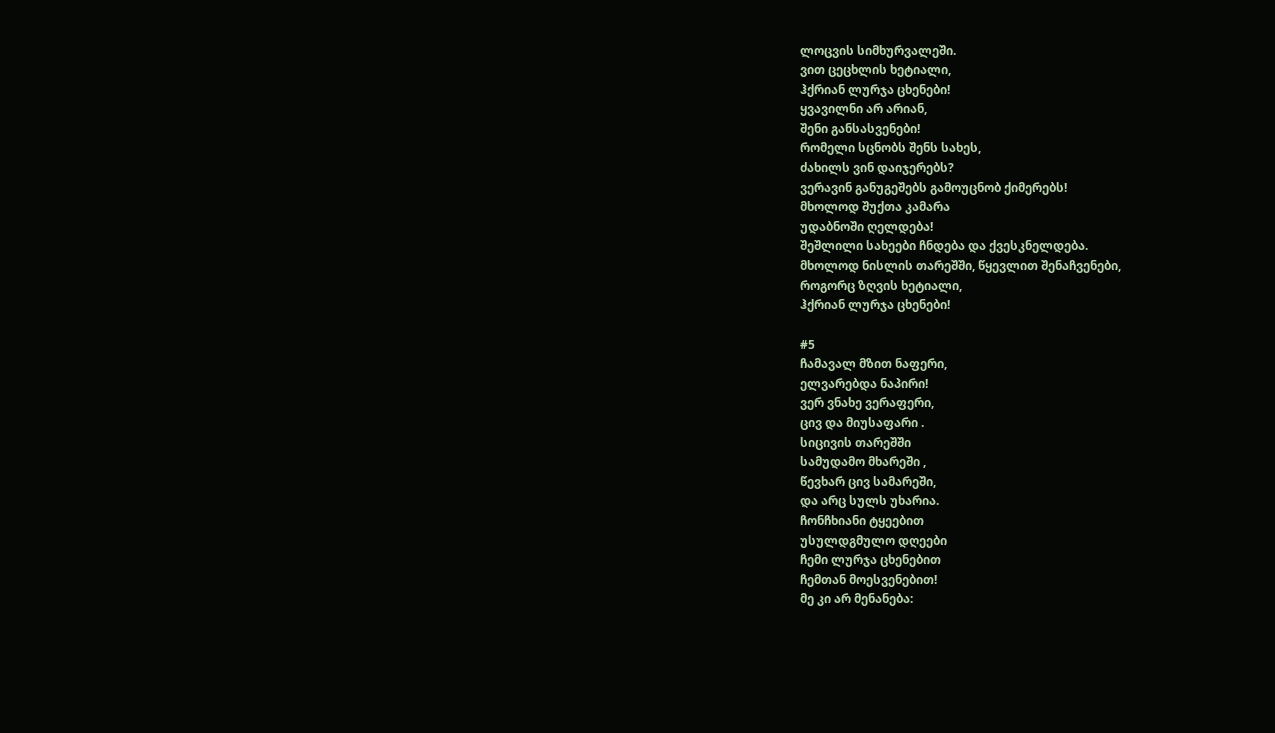ლოცვის სიმხურვალეში.
ვით ცეცხლის ხეტიალი,
ჰქრიან ლურჯა ცხენები!
ყვავილნი არ არიან,
შენი განსასვენები!
რომელი სცნობს შენს სახეს,
ძახილს ვინ დაიჯერებს?
ვერავინ განუგეშებს გამოუცნობ ქიმერებს!
მხოლოდ შუქთა კამარა
უდაბნოში ღელდება!
შეშლილი სახეები ჩნდება და ქვესკნელდება.
მხოლოდ ნისლის თარეშში, წყევლით შენაჩვენები,
როგორც ზღვის ხეტიალი,
ჰქრიან ლურჯა ცხენები!

#5
ჩამავალ მზით ნაფერი,
ელვარებდა ნაპირი!
ვერ ვნახე ვერაფერი,
ცივ და მიუსაფარი .
სიცივის თარეშში
სამუდამო მხარეში ,
წევხარ ცივ სამარეში,
და არც სულს უხარია.
ჩონჩხიანი ტყეებით
უსულდგმულო დღეები
ჩემი ლურჯა ცხენებით
ჩემთან მოესვენებით!
მე კი არ მენანება: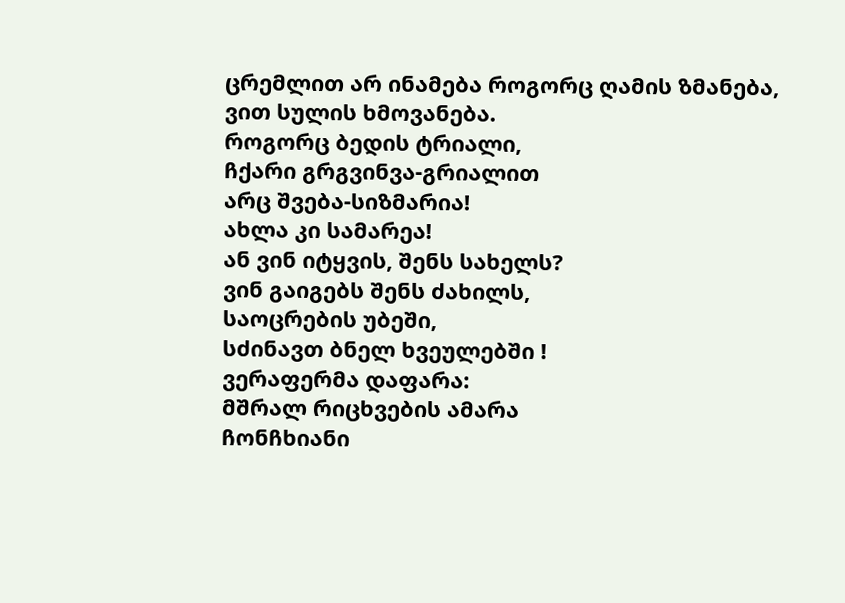ცრემლით არ ინამება როგორც ღამის ზმანება,
ვით სულის ხმოვანება.
როგორც ბედის ტრიალი,
ჩქარი გრგვინვა-გრიალით
არც შვება-სიზმარია!
ახლა კი სამარეა!
ან ვინ იტყვის, შენს სახელს?
ვინ გაიგებს შენს ძახილს,
საოცრების უბეში,
სძინავთ ბნელ ხვეულებში !
ვერაფერმა დაფარა:
მშრალ რიცხვების ამარა
ჩონჩხიანი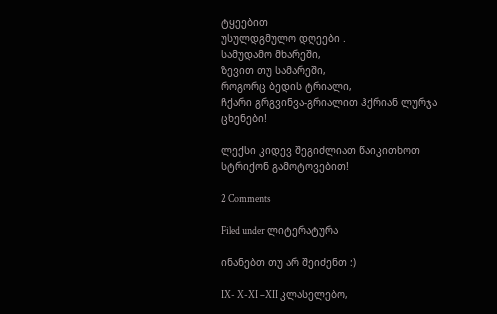ტყეებით
უსულდგმულო დღეები .
სამუდამო მხარეში,
ზევით თუ სამარეში,
როგორც ბედის ტრიალი,
ჩქარი გრგვინვა-გრიალით ჰქრიან ლურჯა ცხენები!

ლექსი კიდევ შეგიძლიათ წაიკითხოთ სტრიქონ გამოტოვებით!

2 Comments

Filed under ლიტერატურა

ინანებთ თუ არ შეიძენთ :)

IX- X-XI –XII კლასელებო,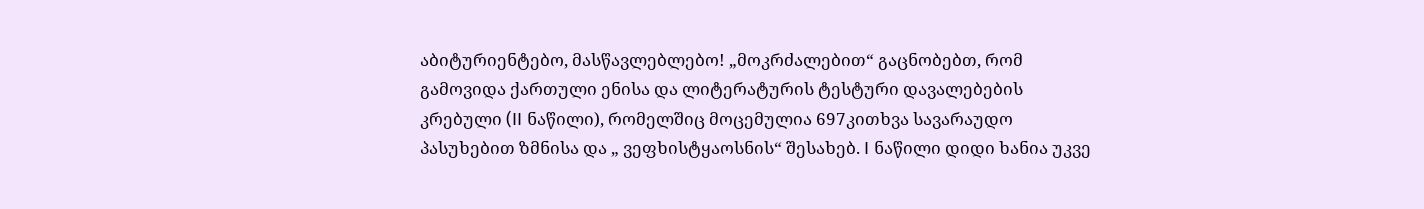აბიტურიენტებო, მასწავლებლებო! „მოკრძალებით“ გაცნობებთ, რომ გამოვიდა ქართული ენისა და ლიტერატურის ტესტური დავალებების კრებული (II ნაწილი), რომელშიც მოცემულია 697კითხვა სავარაუდო პასუხებით ზმნისა და „ ვეფხისტყაოსნის“ შესახებ. I ნაწილი დიდი ხანია უკვე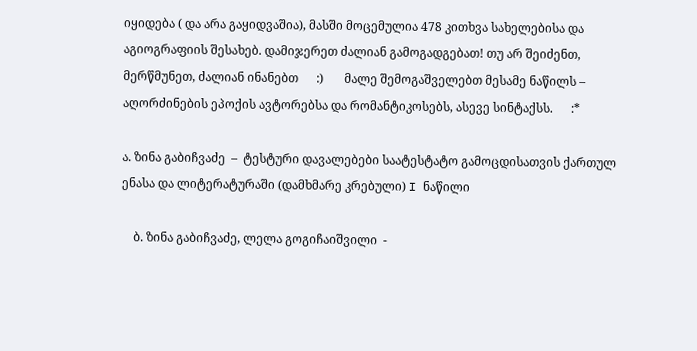იყიდება ( და არა გაყიდვაშია), მასში მოცემულია 478 კითხვა სახელებისა და აგიოგრაფიის შესახებ. დამიჯერეთ ძალიან გამოგადგებათ! თუ არ შეიძენთ, მერწმუნეთ, ძალიან ინანებთ      :)       მალე შემოგაშველებთ მესამე ნაწილს – აღორძინების ეპოქის ავტორებსა და რომანტიკოსებს, ასევე სინტაქსს.      :*

ა. ზინა გაბიჩვაძე  –  ტესტური დავალებები საატესტატო გამოცდისათვის ქართულ ენასა და ლიტერატურაში (დამხმარე კრებული) I ნაწილი

    ბ. ზინა გაბიჩვაძე, ლელა გოგიჩაიშვილი  -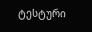ტესტური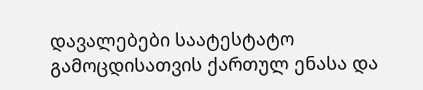დავალებები საატესტატო გამოცდისათვის ქართულ ენასა და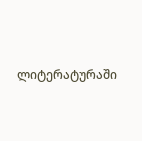ლიტერატურაში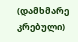(დამხმარე კრებული)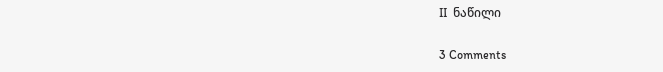II  ნაწილი

3 Comments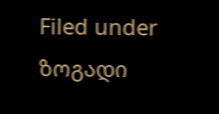Filed under ზოგადი